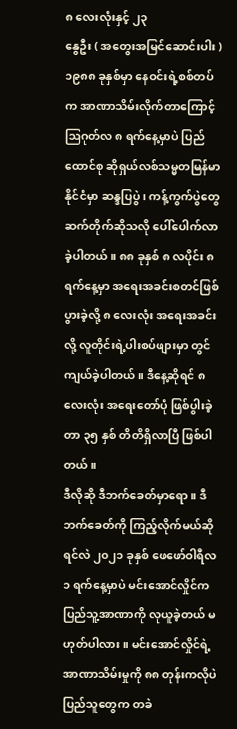၈ လေးလုံးနှင့် ၂၃
နွေဦး ( အတွေးအမြင်ဆောင်းပါး )
၁၉၈၈ ခုနှစ်မှာ နေဝင်းရဲ့စစ်တပ်က အာဏာသိမ်းလိုက်တာကြောင့် ဩဂုတ်လ ၈ ရက်နေ့မှာပဲ ပြည်ထောင်စု ဆိုရှယ်လစ်သမ္မတမြန်မာနိုင်ငံမှာ ဆန္ဒပြပွဲ ၊ ကန့်ကွက်ပွဲတွေ ဆက်တိုက်ဆိုသလို ပေါ်ပေါက်လာခဲ့ပါတယ်။ ၈၈ ခုနှစ် ၈ လပိုင်း ၈ ရက်နေ့မှာ အရေးအခင်းစတင်ဖြစ်ပွားခဲ့လို့ ၈ လေးလုံး အရေးအခင်းလို့ လူတိုင်းရဲ့ပါးစပ်ဖျားမှာ တွင်ကျယ်ခဲ့ပါတယ်။ ဒီနေ့ဆိုရင် ၈ လေးလုံး အရေးတော်ပုံ ဖြစ်ပွါးခဲ့တာ ၃၅ နှစ် တိတိရှိလာပြီ ဖြစ်ပါတယ်။
ဒီလိုဆို ဒီဘက်ခေတ်မှာရော ။ ဒီဘက်ခေတ်ကို ကြည့်လိုက်မယ်ဆိုရင်လဲ ၂၀၂၁ ခုနှစ် ဖေဖော်ဝါရီလ ၁ ရက်နေ့မှာပဲ မင်းအောင်လှိုင်က ပြည်သူ့အာဏာကို လုယူခဲ့တယ် မဟုတ်ပါလား။ မင်းအောင်လှိုင်ရဲ့ အာဏာသိမ်းမှုကို ၈၈ တုန်းကလိုပဲ ပြည်သူတွေက တခဲ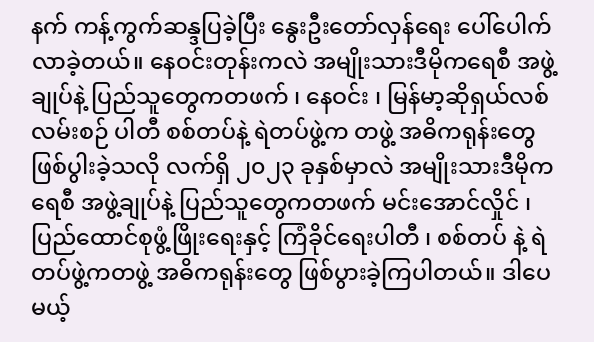နက် ကန့်ကွက်ဆန္ဒပြခဲ့ပြီး နွေးဦးတော်လှန်ရေး ပေါ်ပေါက်လာခဲ့တယ်။ နေဝင်းတုန်းကလဲ အမျိုးသားဒီမိုကရေစီ အဖွဲ့ချုပ်နဲ့ ပြည်သူတွေကတဖက် ၊ နေဝင်း ၊ မြန်မာ့ဆိုရှယ်လစ်လမ်းစဉ် ပါတီ စစ်တပ်နဲ့ ရဲတပ်ဖွဲ့က တဖွဲ့ အဓိကရုန်းတွေ ဖြစ်ပွါးခဲ့သလို လက်ရှိ ၂၀၂၃ ခုနှစ်မှာလဲ အမျိုးသားဒီမိုကရေစီ အဖွဲ့ချုပ်နဲ့ ပြည်သူတွေကတဖက် မင်းအောင်လှိုင် ၊ ပြည်ထောင်စုဖွံ့ဖြိုးရေးနှင့် ကြံခိုင်ရေးပါတီ ၊ စစ်တပ် နဲ့ ရဲတပ်ဖွဲ့ကတဖွဲ့ အဓိကရုန်းတွေ ဖြစ်ပွားခဲ့ကြပါတယ်။ ဒါပေမယ့်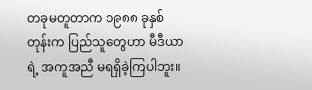တခုမတူတာက ၁၉၈၈ ခုနှစ်တုန်းက ပြည်သူတွေဟာ မီဒီယာရဲ့ အကူအညီ မရရှိခဲ့ကြပါဘူး။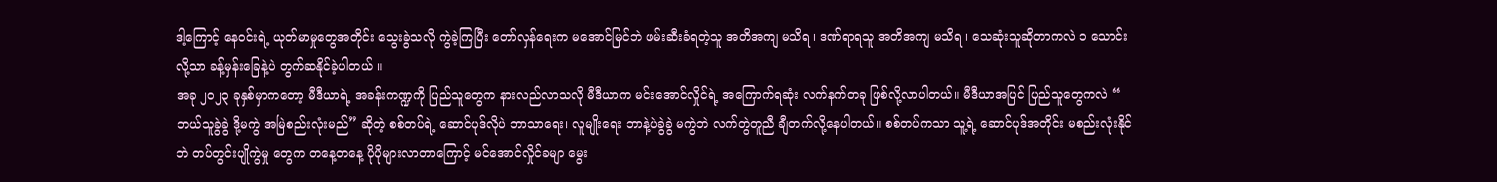ဒါ့ကြောင့် နေဝင်းရဲ့ ယုတ်မာမှုတွေအတိုင်း သွေးခွဲသလို ကွဲခဲ့ကြပြီး တော်လှန်ရေးက မအောင်မြင်ဘဲ ဖမ်းဆီးခံရတဲ့သူ အတိအကျ မသိရ ၊ ဒဏ်ရာရသူ အတိအကျ မသိရ ၊ သေဆုံးသူဆိုတာကလဲ ၁ သောင်းလို့သာ ခန့်မှန်းခြေနဲ့ပဲ တွက်ဆနိုင်ခဲ့ပါတယ် ။
အခု ၂၀၂၃ ခုနှစ်မှာကတော့ မီဒီယာရဲ့ အခန်းကဏ္ဍကို ပြည်သူတွေက နားလည်လာသလို မီဒီယာက မင်းအောင်လှိုင်ရဲ့ အကြောက်ရဆုံး လက်နက်တခု ဖြစ်လို့လာပါတယ်။ မီဒီယာအပြင် ပြည်သူတွေကလဲ “ ဘယ်သူခွဲခွဲ ဒို့မကွဲ အမြဲစည်းလုံးမည်” ဆိုတဲ့ စစ်တပ်ရဲ့ ဆောင်ပုဒ်လိုပဲ ဘာသာရေး၊ လူမျိုးရေး ဘာနဲ့ပဲခွဲခွဲ မကွဲဘဲ လက်တွဲတူညီ ချီတက်လို့နေပါတယ်။ စစ်တပ်ကသာ သူ့ရဲ့ ဆောင်ပုဒ်အတိုင်း မစည်းလုံးနိုင်ဘဲ တပ်တွင်းပျိုကွဲမှု တွေက တနေ့တနေ့ ပိုပိုများလာတာကြောင့် မင်အောင်လှိုင်ခမျာ မွေး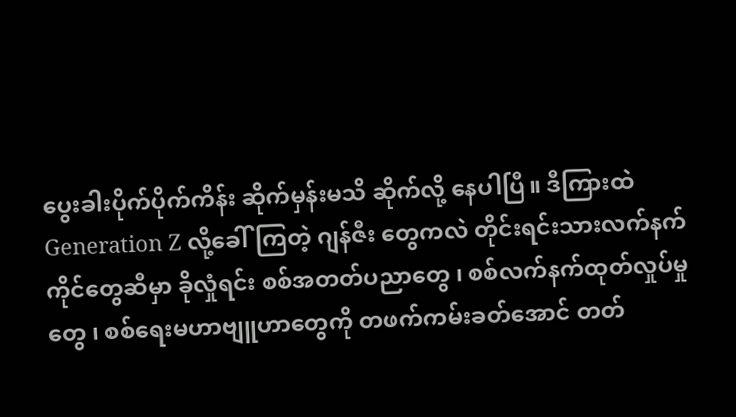ပွေးခါးပိုက်ပိုက်ကိန်း ဆိုက်မှန်းမသိ ဆိုက်လို့ နေပါပြီ။ ဒီကြားထဲ Generation Z လို့ခေါ်ကြတဲ့ ဂျန်ဇီး တွေကလဲ တိုင်းရင်းသားလက်နက်ကိုင်တွေဆီမှာ ခိုလှုံရင်း စစ်အတတ်ပညာတွေ ၊ စစ်လက်နက်ထုတ်လှုပ်မှုတွေ ၊ စစ်ရေးမဟာဗျူဟာတွေကို တဖက်ကမ်းခတ်အောင် တတ်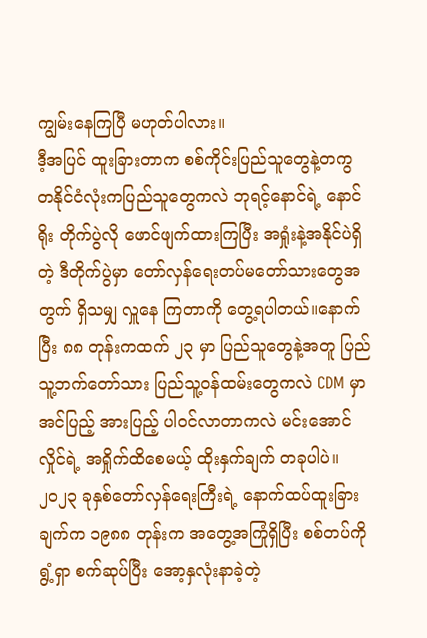ကျွမ်းနေကြပြီ မဟုတ်ပါလား။
ဒီ့အပြင် ထူးခြားတာက စစ်ကိုင်းပြည်သူတွေနဲ့တကွ တနိုင်ငံလုံးကပြည်သူတွေကလဲ ဘုရင့်နောင်ရဲ့ နောင်ရိုး တိုက်ပွဲလို ဖောင်ဖျက်ထားကြပြီး အရှုံးနဲ့အနိုင်ပဲရှိတဲ့ ဒီတိုက်ပွဲမှာ တော်လှန်ရေးတပ်မတော်သားတွေအတွက် ရှိသမျှ လှူနေ ကြတာကို တွေ့ရပါတယ်။နောက်ပြီး ၈၈ တုန်းကထက် ၂၃ မှာ ပြည်သူတွေနဲ့အတူ ပြည်သူ့ဘက်တော်သား ပြည်သူ့ဝန်ထမ်းတွေကလဲ CDM မှာ အင်ပြည့် အားပြည့် ပါဝင်လာတာကလဲ မင်းအောင်လှိုင်ရဲ့ အရှိုက်ထိစေမယ့် ထိုးနှက်ချက် တခုပါပဲ။
၂၀၂၃ ခုနှစ်တော်လှန်ရေးကြီးရဲ့ နောက်ထပ်ထူးခြားချက်က ၁၉၈၈ တုန်းက အတွေ့အကြုံရှိပြီး စစ်တပ်ကို ရွံ့ရှာ စက်ဆုပ်ပြီး အော့နှလုံးနာခဲ့တဲ့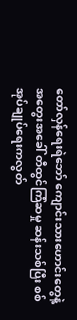တော်လှန်ရေးရဲဘော် ကျောင်းသားဟောင်းတွေနဲ့ အတွေးအခေါ် တီထွင်ကြံဆမှု ဆန်းသစ်ပြီး စစ်အုပ်ချုပ်ရေးကလွတ်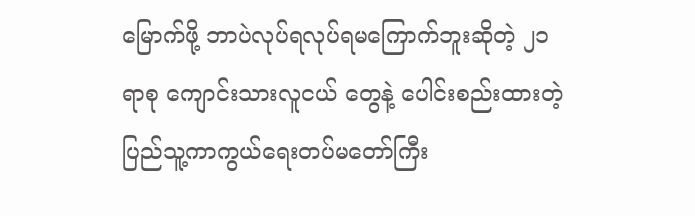မြောက်ဖို့ ဘာပဲလုပ်ရလုပ်ရမကြောက်ဘူးဆိုတဲ့ ၂၁ ရာစု ကျောင်းသားလူငယ် တွေနဲ့ ပေါင်းစည်းထားတဲ့ ပြည်သူ့ကာကွယ်ရေးတပ်မတော်ကြီး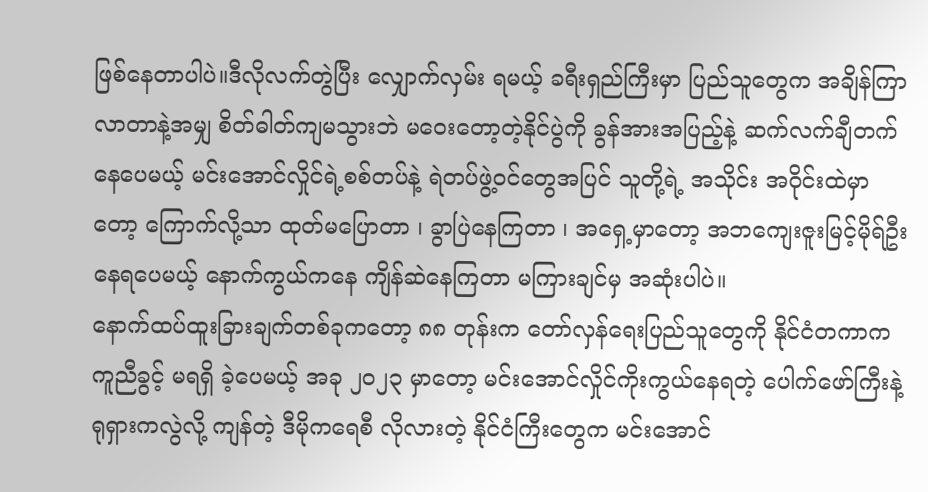ဖြစ်နေတာပါပဲ။ဒီလိုလက်တွဲပြီး လျှောက်လှမ်း ရမယ့် ခရီးရှည်ကြီးမှာ ပြည်သူတွေက အချိန်ကြာလာတာနဲ့အမျှ စိတ်ဓါတ်ကျမသွားဘဲ မဝေးတော့တဲ့နိုင်ပွဲကို ခွန်အားအပြည့်နဲ့ ဆက်လက်ချီတက်နေပေမယ့် မင်းအောင်လှိုင်ရဲ့စစ်တပ်နဲ့ ရဲတပ်ဖွဲ့ဝင်တွေအပြင် သူတို့ရဲ့ အသိုင်း အဝိုင်းထဲမှာတော့ ကြောက်လို့သာ ထုတ်မပြောတာ ၊ ခွာပြဲနေကြတာ ၊ အရှေ့မှာတော့ အဘကျေးဇူးမြင့်မိုရ်ဦး နေရပေမယ့် နောက်ကွယ်ကနေ ကျိန်ဆဲနေကြတာ မကြားချင်မှ အဆုံးပါပဲ။
နောက်ထပ်ထူးခြားချက်တစ်ခုကတော့ ၈၈ တုန်းက တော်လှန်ရေးပြည်သူတွေကို နိုင်ငံတကာက ကူညီခွင့် မရရှိ ခဲ့ပေမယ့် အခု ၂၀၂၃ မှာတော့ မင်းအောင်လှိုင်ကိုးကွယ်နေရတဲ့ ပေါက်ဖော်ကြီးနဲ့ ရုရှားကလွဲလို့ ကျန်တဲ့ ဒီမိုကရေစီ လိုလားတဲ့ နိုင်ငံကြီးတွေက မင်းအောင်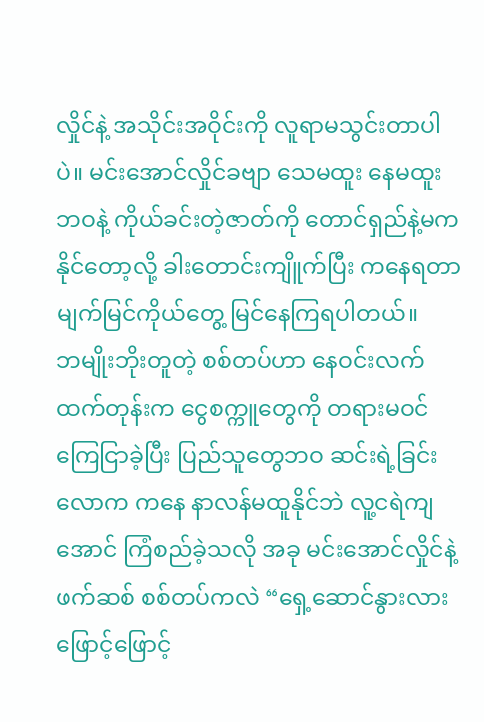လှိုင်နဲ့ အသိုင်းအဝိုင်းကို လူရာမသွင်းတာပါပဲ။ မင်းအောင်လှိုင်ခဗျာ သေမထူး နေမထူးဘဝနဲ့ ကိုယ်ခင်းတဲ့ဇာတ်ကို တောင်ရှည်နဲ့မကနိုင်တော့လို့ ခါးတောင်းကျိူက်ပြီး ကနေရတာ မျက်မြင်ကိုယ်တွေ့ မြင်နေကြရပါတယ်။
ဘမျိုးဘိုးတူတဲ့ စစ်တပ်ဟာ နေဝင်းလက်ထက်တုန်းက ငွေစက္ကူတွေကို တရားမဝင်ကြေငြာခဲ့ပြီး ပြည်သူတွေဘဝ ဆင်းရဲ့ခြင်းလောက ကနေ နာလန်မထူနိုင်ဘဲ လူ့ငရဲကျအောင် ကြံစည်ခဲ့သလို အခု မင်းအောင်လှိုင်နဲ့ ဖက်ဆစ် စစ်တပ်ကလဲ “ရှေ့ဆောင်နွားလား ဖြောင့်ဖြောင့်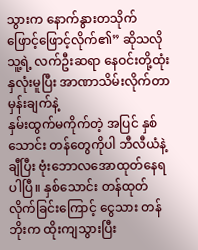သွားက နောက်နွားတသိုက် ဖြောင့်ဖြောင့်လိုက်၏” ဆိုသလို သူ့ရဲ့ လက်ဦးဆရာ နေဝင်းတို့ထုံး နှလုံးမူပြီး အာဏာသိမ်းလိုက်တာ မှန်းချက်နဲ့
နှမ်းထွက်မကိုက်တဲ့ အပြင် နှစ်သောင်း တန်တွေကိုပါ ဘီလီယံနဲ့ချီပြီး ဗုံးဘောလအောထုတ်နေရပါပြီ။ နှစ်သောင်း တန်ထုတ်လိုက်ခြင်းကြောင့် ငွေသား တန်ဘိုးက ထိုးကျသွားပြီး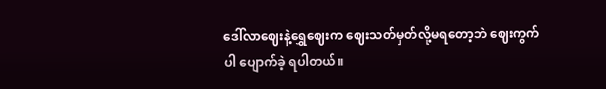ဒေါ်လာဈေးနဲ့ရွှေဈေးက ဈေးသတ်မှတ်လို့မရတော့ဘဲ ဈေးကွက်ပါ ပျောက်ခဲ့ ရပါတယ်။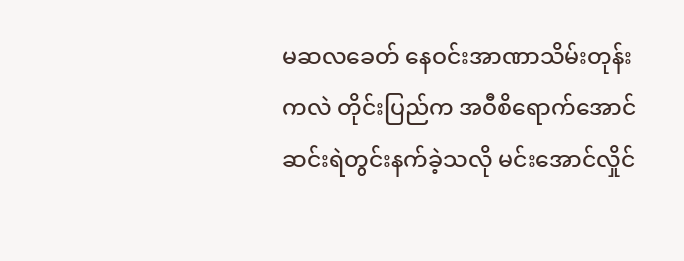မဆလခေတ် နေဝင်းအာဏာသိမ်းတုန်းကလဲ တိုင်းပြည်က အဝီစိရောက်အောင် ဆင်းရဲတွင်းနက်ခဲ့သလို မင်းအောင်လှိုင်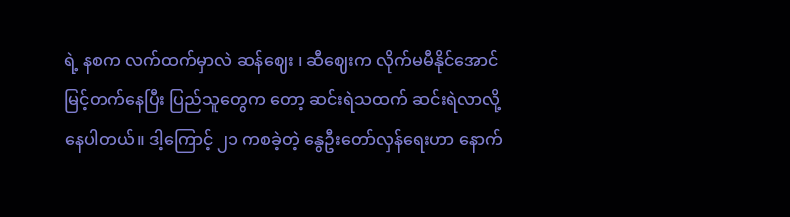ရဲ့ နစက လက်ထက်မှာလဲ ဆန်ဈေး ၊ ဆီဈေးက လိုက်မမီနိုင်အောင်မြင့်တက်နေပြီး ပြည်သူတွေက တော့ ဆင်းရဲသထက် ဆင်းရဲလာလို့ နေပါတယ်။ ဒါ့ကြောင့် ၂၁ ကစခဲ့တဲ့ နွေဦးတော်လှန်ရေးဟာ နောက်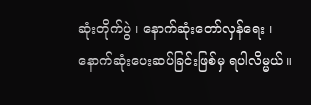ဆုံးတိုက်ပွဲ ၊ နောက်ဆုံးတော်လှန်ရေး ၊ နောက်ဆုံးပေးဆပ်ခြင်းဖြစ်မှ ရပါလိမ္မယ်။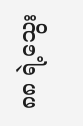၈၈ ရဲ့သွေး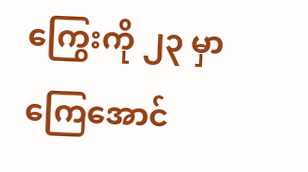ကြွေးကို ၂၃ မှာကြေအောင်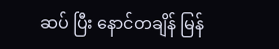ဆပ် ပြီး နောင်တချိန် မြန်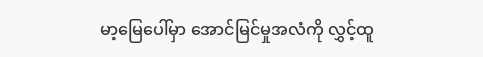မာ့မြေပေါ်မှာ အောင်မြင်မှုအလံကို လွှင့်ထူ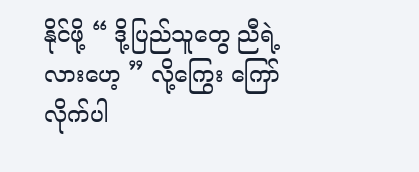နိုင်ဖို့ “ ဒို့ပြည်သူတွေ ညီရဲ့လားဟေ့ ” လို့ကြွေး ကြော်လိုက်ပါ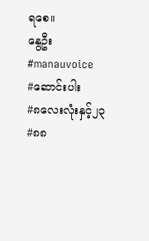ရစေ။
နွေဦး
#manauvoice
#ဆောင်းပါး
#၈လေးလုံးနှင့်၂၃
#၈၈